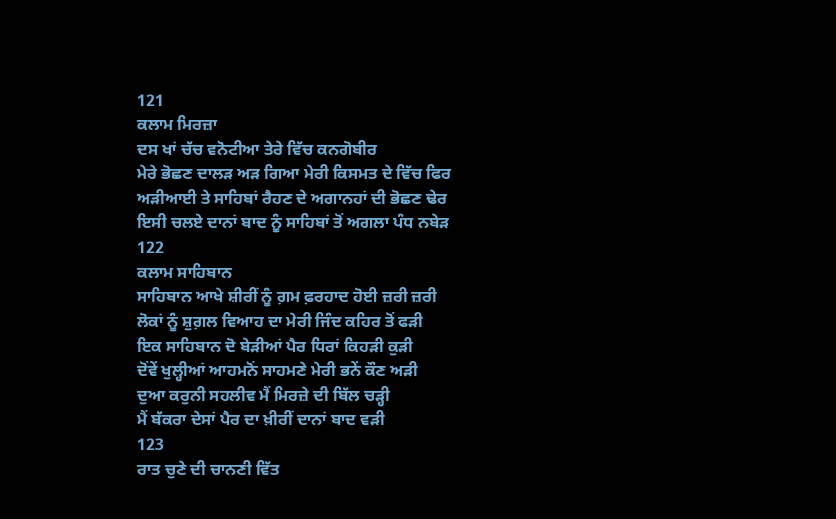121
ਕਲਾਮ ਮਿਰਜ਼ਾ
ਦਸ ਖਾਂ ਚੱਚ ਵਨੋਟੀਆ ਤੇਰੇ ਵਿੱਚ ਕਨਗੋਬੀਰ
ਮੇਰੇ ਭੋਛਣ ਦਾਲੜ ਅੜ ਗਿਆ ਮੇਰੀ ਕਿਸਮਤ ਦੇ ਵਿੱਚ ਫਿਰ
ਅੜੀਆਈ ਤੇ ਸਾਹਿਬਾਂ ਰੈਹਣ ਦੇ ਅਗਾਨਹਾਂ ਦੀ ਭੋਛਣ ਢੇਰ
ਇਸੀ ਚਲਏ ਦਾਨਾਂ ਬਾਦ ਨੂੰ ਸਾਹਿਬਾਂ ਤੋਂ ਅਗਲਾ ਪੰਧ ਨਬੇੜ
122
ਕਲਾਮ ਸਾਹਿਬਾਨ
ਸਾਹਿਬਾਨ ਆਖੇ ਸ਼ੀਰੀਂ ਨੂੰ ਗ਼ਮ ਫ਼ਰਹਾਦ ਹੋਈ ਜ਼ਰੀ ਜ਼ਰੀ
ਲੋਕਾਂ ਨੂੰ ਸ਼ੁਗ਼ਲ ਵਿਆਹ ਦਾ ਮੇਰੀ ਜਿੰਦ ਕਹਿਰ ਤੋਂ ਫੜੀ
ਇਕ ਸਾਹਿਬਾਨ ਦੋ ਬੇੜੀਆਂ ਪੈਰ ਧਿਰਾਂ ਕਿਹੜੀ ਕੁੜੀ
ਦੋਂਵੇਂ ਖੁਲ੍ਹੀਆਂ ਆਹਮਨੋਂ ਸਾਹਮਣੇ ਮੇਰੀ ਭਨੇਂ ਕੌਣ ਅੜੀ
ਦੁਆ ਕਰੁਨੀ ਸਹਲੀਵ ਮੈਂ ਮਿਰਜ਼ੇ ਦੀ ਬਿੱਲ ਚੜ੍ਹੀ
ਮੈਂ ਬੱਕਰਾ ਦੇਸਾਂ ਪੈਰ ਦਾ ਖ਼ੀਰੀਂ ਦਾਨਾਂ ਬਾਦ ਵੜੀ
123
ਰਾਤ ਚੁਣੇ ਦੀ ਚਾਨਣੀ ਵਿੱਤ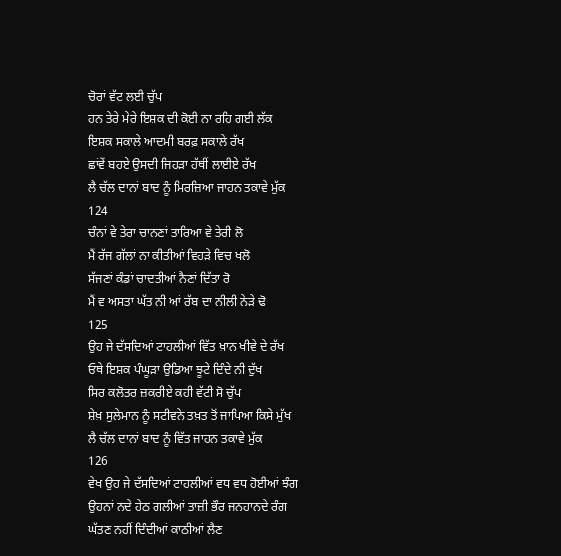ਚੋਰਾਂ ਵੱਟ ਲਈ ਚੁੱਪ
ਹਨ ਤੇਰੇ ਮੇਰੇ ਇਸ਼ਕ ਦੀ ਕੋਈ ਨਾ ਰਹਿ ਗਈ ਲੱਕ
ਇਸ਼ਕ ਸਕਾਲੇ ਆਦਮੀ ਬਰਫ਼ ਸਕਾਲੇ ਰੱਖ
ਛਾਂਵੇਂ ਬਹਏ ਉਸਦੀ ਜਿਹੜਾ ਹੱਥੀਂ ਲਾਈਏ ਰੱਖ
ਲੈ ਚੱਲ ਦਾਨਾਂ ਬਾਦ ਨੂੰ ਮਿਰਜ਼ਿਆ ਜਾਹਨ ਤਕਾਵੇ ਮੁੱਕ
124
ਚੰਨਾਂ ਵੇ ਤੇਰਾ ਚਾਨਣਾਂ ਤਾਰਿਆ ਵੇ ਤੇਰੀ ਲੋ
ਮੈਂ ਰੱਜ ਗੱਲਾਂ ਨਾ ਕੀਤੀਆਂ ਵਿਹੜੇ ਵਿਚ ਖਲੋ
ਸੱਜਣਾਂ ਕੰਡਾਂ ਚਾਦਤੀਆਂ ਨੈਣਾਂ ਦਿੱਤਾ ਰੋ
ਮੈਂ ਵ ਅਸਤਾ ਘੱਤ ਨੀ ਆਂ ਰੱਬ ਦਾ ਨੀਲੀ ਨੇੜੇ ਢੋ
125
ਉਹ ਜੇ ਦੱਸਦਿਆਂ ਟਾਹਲੀਆਂ ਵਿੱਤ ਖ਼ਾਨ ਖੀਵੇ ਦੇ ਰੱਖ
ਓਥੇ ਇਸ਼ਕ ਪੰਘੂੜਾ ਉਡਿਆ ਝੂਟੇ ਦਿੰਦੇ ਨੀ ਦੁੱਖ
ਸਿਰ ਕਲੋਤਰ ਜ਼ਕਰੀਏ ਕਹੀ ਵੱਟੀ ਸੋ ਚੁੱਪ
ਸ਼ੇਖ਼ ਸੁਲੇਮਾਨ ਨੂੰ ਸਟੀਵਨੇ ਤਖ਼ਤ ਤੋਂ ਜਾਪਿਆ ਕਿਸੇ ਮੁੱਖ
ਲੈ ਚੱਲ ਦਾਨਾਂ ਬਾਦ ਨੂੰ ਵਿੱਤ ਜਾਹਨ ਤਕਾਵੇ ਮੁੱਕ
126
ਵੇਖ ਉਹ ਜੇ ਦੱਸਦਿਆਂ ਟਾਹਲੀਆਂ ਵਧ ਵਧ ਹੋਈਆਂ ਝੰਗ
ਉਹਨਾਂ ਨਦੇ ਹੇਠ ਗਲੀਆਂ ਤਾਜ਼ੀ ਭੌਰ ਜਨਹਾਨਦੇ ਰੰਗ
ਘੱਤਣ ਨਹੀਂ ਦਿੰਦੀਆਂ ਕਾਠੀਆਂ ਲੈਣ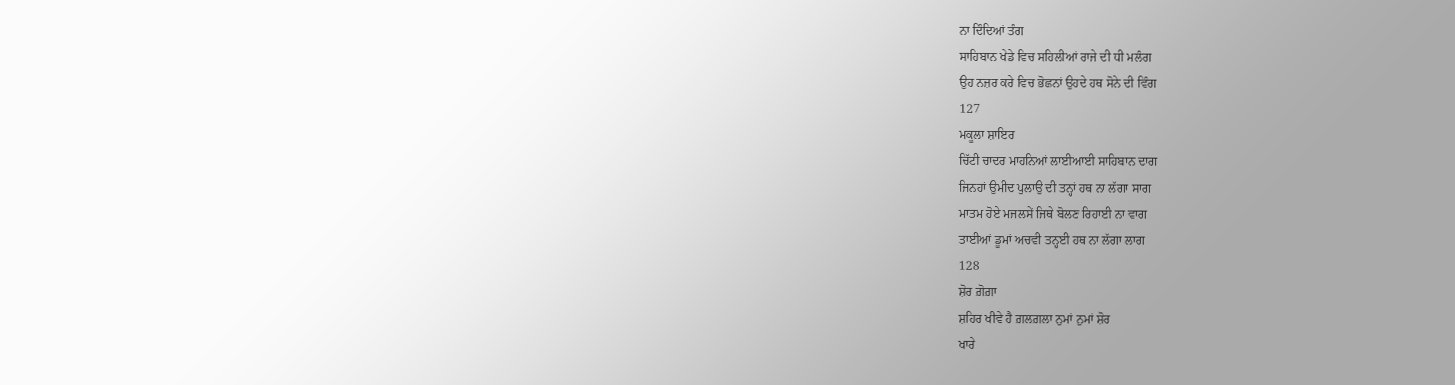ਨਾ ਦਿੰਦਿਆਂ ਤੰਗ
ਸਾਹਿਬਾਨ ਖੇਡੇ ਵਿਚ ਸਹਿਲੀਆਂ ਰਾਜੇ ਦੀ ਧੀ ਮਲੰਗ
ਉਹ ਨਜ਼ਰ ਕਰੇ ਵਿਚ ਭੋਛਨਾਂ ਉਹਦੇ ਹਥ ਸੋਨੇ ਦੀ ਵਿੰਗ
127
ਮਕੂਲਾ ਸ਼ਾਇਰ
ਚਿੱਟੀ ਚਾਦਰ ਮਾਹਨਿਆਂ ਲਾਈਆਈ ਸਾਹਿਬਾਨ ਦਾਗ
ਜਿਨਹਾਂ ਉਮੀਦ ਪੁਲਾਉ ਦੀ ਤਨ੍ਹਾਂ ਹਥ ਨਾ ਲੱਗਾ ਸਾਗ
ਮਾਤਮ ਹੋਏ ਮਜਲਸੇਂ ਜਿਥੇ ਬੋਲਣ ਰਿਹਾਈ ਨਾ ਵਾਗ
ਤਾਈਆਂ ਡੂਮਾਂ ਅਚਵੀ ਤਨ੍ਹਈ ਹਥ ਨਾ ਲੱਗਾ ਲਾਗ
128
ਸ਼ੋਰ ਗ਼ੋਗ਼ਾ
ਸ਼ਹਿਰ ਖੀਵੇ ਹੈ ਗ਼ਲਗ਼ਲਾ ਨੁਮਾਂ ਨੁਮਾਂ ਸ਼ੋਰ
ਖਾਰੇ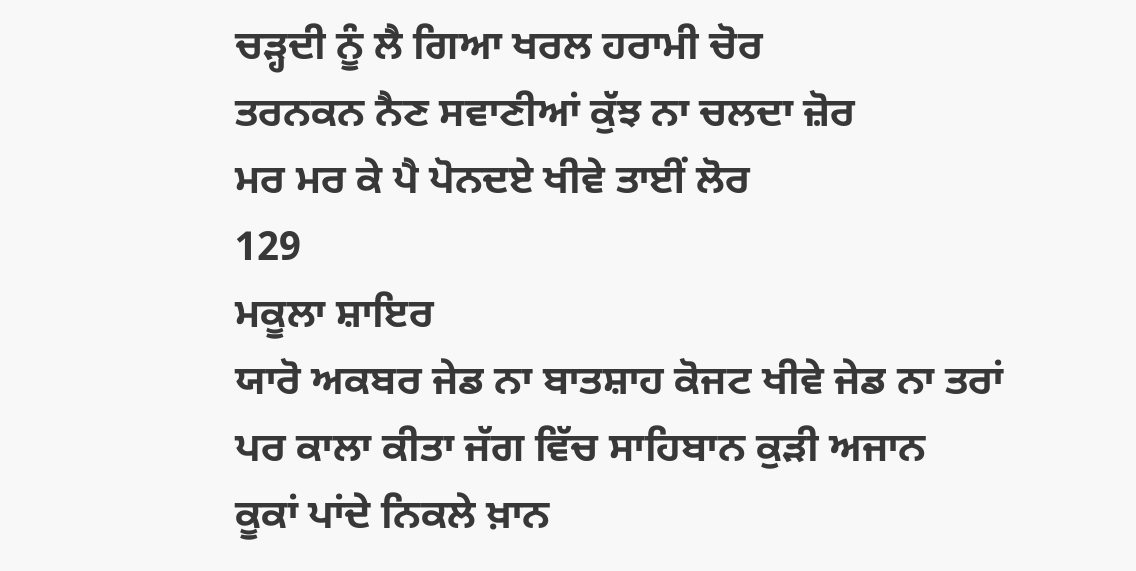ਚੜ੍ਹਦੀ ਨੂੰ ਲੈ ਗਿਆ ਖਰਲ ਹਰਾਮੀ ਚੋਰ
ਤਰਨਕਨ ਨੈਣ ਸਵਾਣੀਆਂ ਕੁੱਝ ਨਾ ਚਲਦਾ ਜ਼ੋਰ
ਮਰ ਮਰ ਕੇ ਪੈ ਪੋਨਦਏ ਖੀਵੇ ਤਾਈਂ ਲੋਰ
129
ਮਕੂਲਾ ਸ਼ਾਇਰ
ਯਾਰੋ ਅਕਬਰ ਜੇਡ ਨਾ ਬਾਤਸ਼ਾਹ ਕੋਜਟ ਖੀਵੇ ਜੇਡ ਨਾ ਤਰਾਂ
ਪਰ ਕਾਲਾ ਕੀਤਾ ਜੱਗ ਵਿੱਚ ਸਾਹਿਬਾਨ ਕੁੜੀ ਅਜਾਨ
ਕੂਕਾਂ ਪਾਂਦੇ ਨਿਕਲੇ ਖ਼ਾਨ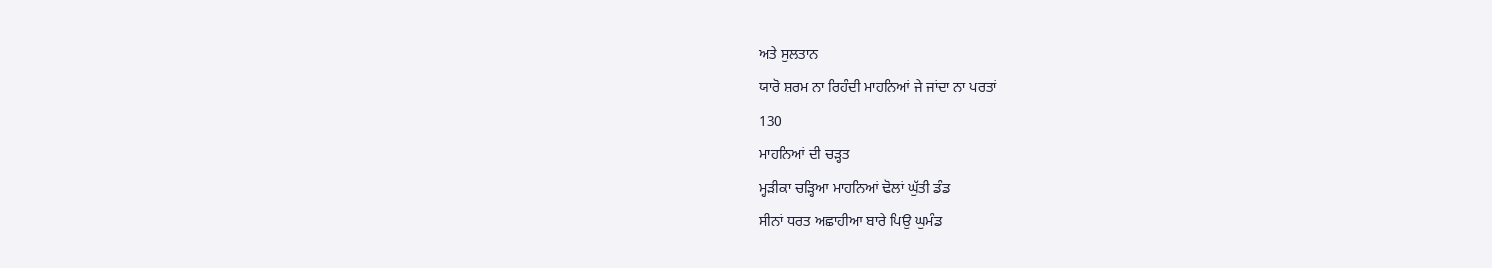ਅਤੇ ਸੁਲਤਾਨ
ਯਾਰੋ ਸ਼ਰਮ ਨਾ ਰਿਹੰਦੀ ਮਾਹਨਿਆਂ ਜੇ ਜਾਂਦਾ ਨਾ ਪਰਤਾਂ
130
ਮਾਹਨਿਆਂ ਦੀ ਚੜ੍ਹਤ
ਮ੍ਹੜੀਕਾ ਚੜ੍ਹਿਆ ਮਾਹਨਿਆਂ ਢੋਲਾਂ ਘੁੱਤੀ ਡੰਡ
ਸੀਨਾਂ ਧਰਤ ਅਛਾਹੀਆ ਬਾਰੇ ਪਿਉ ਘੁਮੰਡ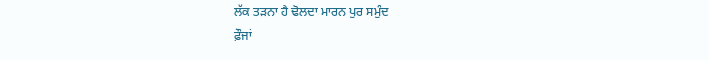ਲੱਕ ਤੜਨਾ ਹੈ ਢੋਲਦਾ ਮਾਰਨ ਪੁਰ ਸਮੁੰਦ
ਫ਼ੌਜਾਂ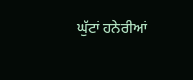ਘੁੱਟਾਂ ਹਨੇਰੀਆਂ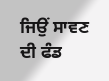ਜਿਉਂ ਸਾਵਣ ਦੀ ਫੰਡ